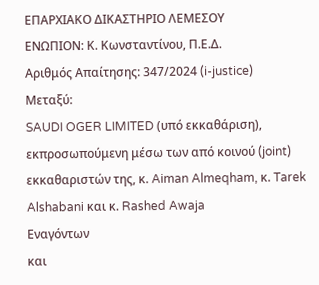ΕΠΑΡΧΙΑΚΟ ΔΙΚΑΣΤΗΡΙΟ ΛΕΜΕΣΟΥ
ΕΝΩΠΙΟΝ: Κ. Κωνσταντίνου, Π.Ε.Δ.
Αριθμός Απαίτησης: 347/2024 (i-justice)
Μεταξύ:
SAUDI OGER LIMITED (υπό εκκαθάριση), εκπροσωπούμενη μέσω των από κοινού (joint) εκκαθαριστών της, κ. Aiman Almeqham, κ. Tarek Alshabani και κ. Rashed Awaja
Εναγόντων
και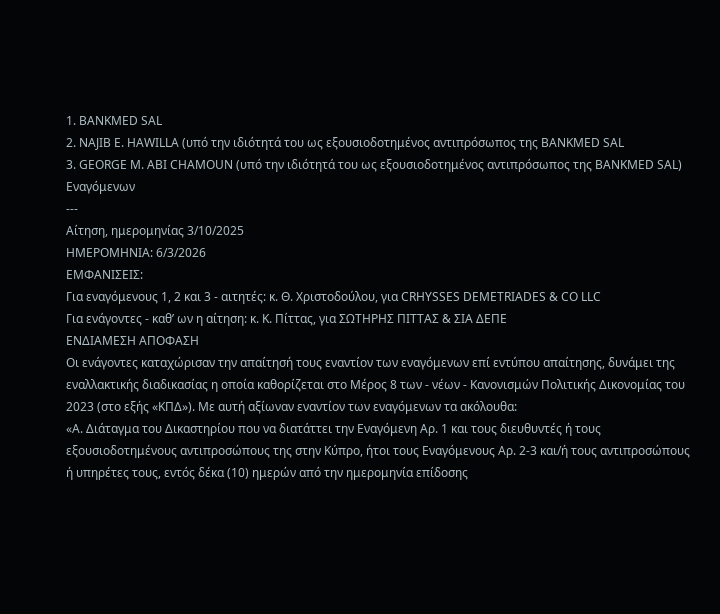1. BANKMED SAL
2. NAJIB E. HAWILLA (υπό την ιδιότητά του ως εξουσιοδοτημένος αντιπρόσωπος της BANKMED SAL
3. GEORGE M. ABI CHAMOUN (υπό την ιδιότητά του ως εξουσιοδοτημένος αντιπρόσωπος της BANKMED SAL)
Εναγόμενων
---
Αίτηση, ημερομηνίας 3/10/2025
ΗΜΕΡΟΜΗΝΙΑ: 6/3/2026
EMΦΑΝΙΣΕΙΣ:
Για εναγόμενους 1, 2 και 3 - αιτητές: κ. Θ. Χριστοδούλου, για CRHYSSES DEMETRIADES & CO LLC
Για ενάγοντες - καθ’ ων η αίτηση: κ. Κ. Πίττας, για ΣΩΤΗΡΗΣ ΠΙΤΤΑΣ & ΣΙΑ ΔΕΠΕ
ΕΝΔΙΑΜΕΣΗ ΑΠΟΦΑΣΗ
Οι ενάγοντες καταχώρισαν την απαίτησή τους εναντίον των εναγόμενων επί εντύπου απαίτησης, δυνάμει της εναλλακτικής διαδικασίας η οποία καθορίζεται στο Μέρος 8 των - νέων - Κανονισμών Πολιτικής Δικονομίας του 2023 (στο εξής «ΚΠΔ»). Με αυτή αξίωναν εναντίον των εναγόμενων τα ακόλουθα:
«Α. Διάταγμα του Δικαστηρίου που να διατάττει την Εναγόμενη Αρ. 1 και τους διευθυντές ή τους εξουσιοδοτημένους αντιπροσώπους της στην Κύπρο, ήτοι τους Εναγόμενους Αρ. 2-3 και/ή τους αντιπροσώπους ή υπηρέτες τους, εντός δέκα (10) ημερών από την ημερομηνία επίδοσης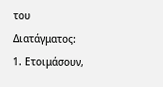του Διατάγματος:
1. Ετοιμάσουν,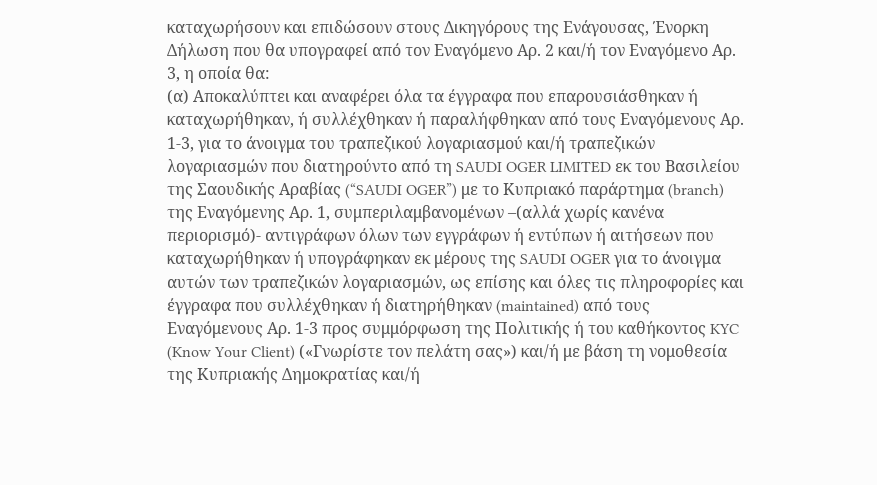καταχωρήσουν και επιδώσουν στους Δικηγόρους της Ενάγουσας, Ένορκη Δήλωση που θα υπογραφεί από τον Εναγόμενο Αρ. 2 και/ή τον Εναγόμενο Αρ. 3, η οποία θα:
(α) Αποκαλύπτει και αναφέρει όλα τα έγγραφα που επαρουσιάσθηκαν ή καταχωρήθηκαν, ή συλλέχθηκαν ή παραλήφθηκαν από τους Εναγόμενους Αρ. 1-3, για το άνοιγμα του τραπεζικού λογαριασμού και/ή τραπεζικών λογαριασμών που διατηρούντο από τη SAUDI OGER LIMITED εκ του Βασιλείου της Σαουδικής Αραβίας (“SAUDI OGER”) με το Κυπριακό παράρτημα (branch) της Εναγόμενης Αρ. 1, συμπεριλαμβανομένων –(αλλά χωρίς κανένα περιορισμό)- αντιγράφων όλων των εγγράφων ή εντύπων ή αιτήσεων που καταχωρήθηκαν ή υπογράφηκαν εκ μέρους της SAUDI OGER για το άνοιγμα αυτών των τραπεζικών λογαριασμών, ως επίσης και όλες τις πληροφορίες και έγγραφα που συλλέχθηκαν ή διατηρήθηκαν (maintained) από τους Εναγόμενους Αρ. 1-3 προς συμμόρφωση της Πολιτικής ή του καθήκοντος KYC (Know Your Client) («Γνωρίστε τον πελάτη σας») και/ή με βάση τη νομοθεσία της Κυπριακής Δημοκρατίας και/ή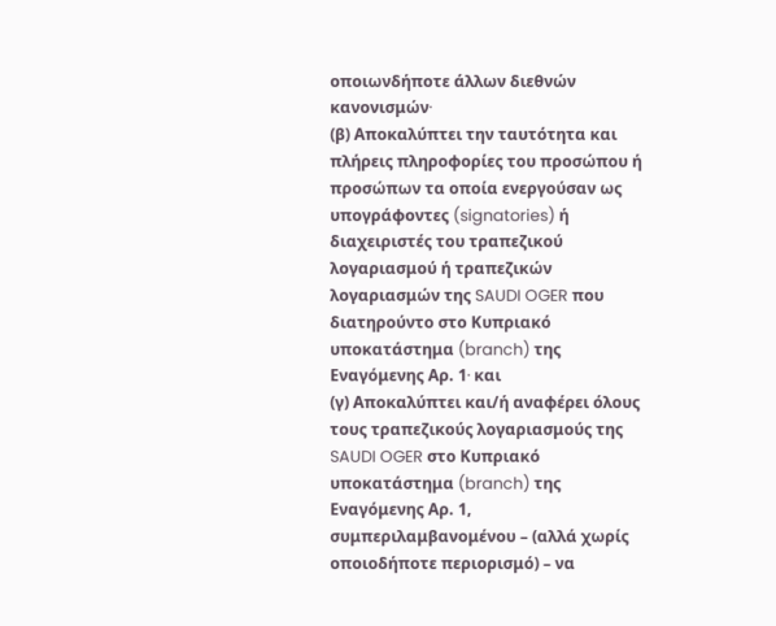οποιωνδήποτε άλλων διεθνών κανονισμών∙
(β) Αποκαλύπτει την ταυτότητα και πλήρεις πληροφορίες του προσώπου ή προσώπων τα οποία ενεργούσαν ως υπογράφοντες (signatories) ή διαχειριστές του τραπεζικού λογαριασμού ή τραπεζικών λογαριασμών της SAUDI OGER που διατηρούντο στο Κυπριακό υποκατάστημα (branch) της Εναγόμενης Αρ. 1∙ και
(γ) Αποκαλύπτει και/ή αναφέρει όλους τους τραπεζικούς λογαριασμούς της SAUDI OGER στο Κυπριακό υποκατάστημα (branch) της Εναγόμενης Αρ. 1, συμπεριλαμβανομένου – (αλλά χωρίς οποιοδήποτε περιορισμό) – να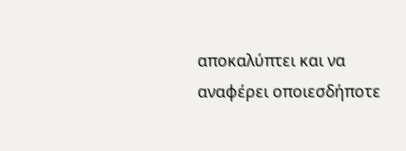αποκαλύπτει και να αναφέρει οποιεσδήποτε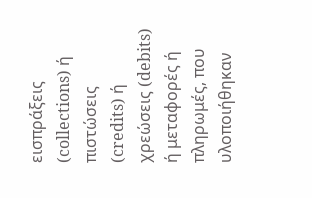εισπράξεις (collections) ή πιστώσεις (credits) ή χρεώσεις (debits) ή μεταφορές ή πληρωμές, που υλοποιήθηκαν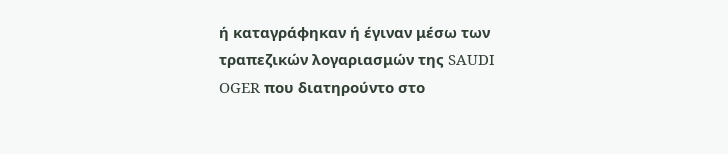ή καταγράφηκαν ή έγιναν μέσω των τραπεζικών λογαριασμών της SAUDI OGER που διατηρούντο στο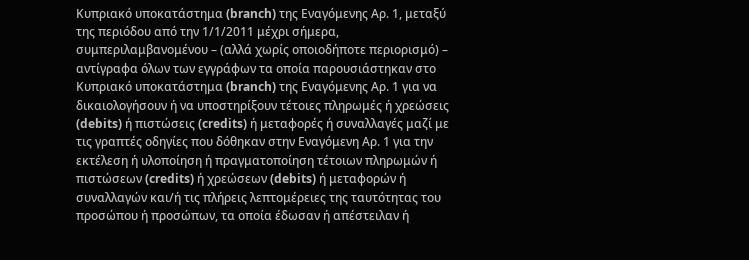Κυπριακό υποκατάστημα (branch) της Εναγόμενης Αρ. 1, μεταξύ της περιόδου από την 1/1/2011 μέχρι σήμερα, συμπεριλαμβανομένου – (αλλά χωρίς οποιοδήποτε περιορισμό) – αντίγραφα όλων των εγγράφων τα οποία παρουσιάστηκαν στο Κυπριακό υποκατάστημα (branch) της Εναγόμενης Αρ. 1 για να δικαιολογήσουν ή να υποστηρίξουν τέτοιες πληρωμές ή χρεώσεις (debits) ή πιστώσεις (credits) ή μεταφορές ή συναλλαγές μαζί με τις γραπτές οδηγίες που δόθηκαν στην Εναγόμενη Αρ. 1 για την εκτέλεση ή υλοποίηση ή πραγματοποίηση τέτοιων πληρωμών ή πιστώσεων (credits) ή χρεώσεων (debits) ή μεταφορών ή συναλλαγών και/ή τις πλήρεις λεπτομέρειες της ταυτότητας του προσώπου ή προσώπων, τα οποία έδωσαν ή απέστειλαν ή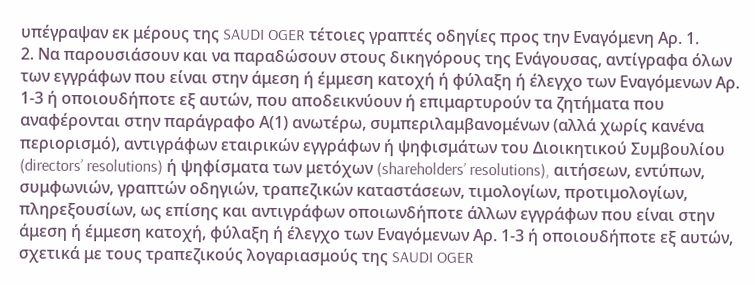υπέγραψαν εκ μέρους της SAUDI OGER τέτοιες γραπτές οδηγίες προς την Εναγόμενη Αρ. 1.
2. Να παρουσιάσουν και να παραδώσουν στους δικηγόρους της Ενάγουσας, αντίγραφα όλων των εγγράφων που είναι στην άμεση ή έμμεση κατοχή ή φύλαξη ή έλεγχο των Εναγόμενων Αρ. 1-3 ή οποιουδήποτε εξ αυτών, που αποδεικνύουν ή επιμαρτυρούν τα ζητήματα που αναφέρονται στην παράγραφο Α(1) ανωτέρω, συμπεριλαμβανομένων (αλλά χωρίς κανένα περιορισμό), αντιγράφων εταιρικών εγγράφων ή ψηφισμάτων του Διοικητικού Συμβουλίου (directors’ resolutions) ή ψηφίσματα των μετόχων (shareholders’ resolutions), αιτήσεων, εντύπων, συμφωνιών, γραπτών οδηγιών, τραπεζικών καταστάσεων, τιμολογίων, προτιμολογίων, πληρεξουσίων, ως επίσης και αντιγράφων οποιωνδήποτε άλλων εγγράφων που είναι στην άμεση ή έμμεση κατοχή, φύλαξη ή έλεγχο των Εναγόμενων Αρ. 1-3 ή οποιουδήποτε εξ αυτών, σχετικά με τους τραπεζικούς λογαριασμούς της SAUDI OGER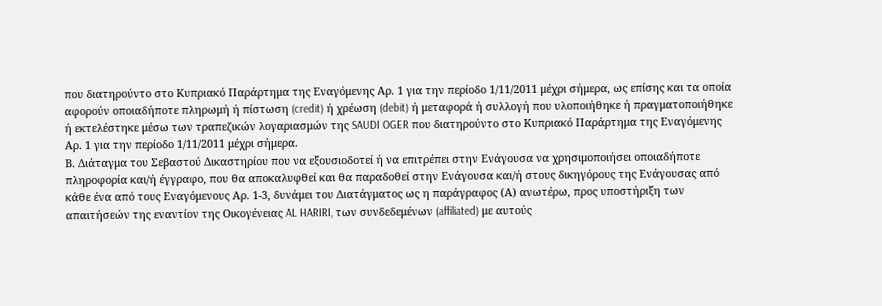που διατηρούντο στο Κυπριακό Παράρτημα της Εναγόμενης Αρ. 1 για την περίοδο 1/11/2011 μέχρι σήμερα, ως επίσης και τα οποία αφορούν οποιαδήποτε πληρωμή ή πίστωση (credit) ή χρέωση (debit) ή μεταφορά ή συλλογή που υλοποιήθηκε ή πραγματοποιήθηκε ή εκτελέστηκε μέσω των τραπεζικών λογαριασμών της SAUDI OGER που διατηρούντο στο Κυπριακό Παράρτημα της Εναγόμενης Αρ. 1 για την περίοδο 1/11/2011 μέχρι σήμερα.
Β. Διάταγμα του Σεβαστού Δικαστηρίου που να εξουσιοδοτεί ή να επιτρέπει στην Ενάγουσα να χρησιμοποιήσει οποιαδήποτε πληροφορία και/ή έγγραφο, που θα αποκαλυφθεί και θα παραδοθεί στην Ενάγουσα και/ή στους δικηγόρους της Ενάγουσας από κάθε ένα από τους Εναγόμενους Αρ. 1-3, δυνάμει του Διατάγματος ως η παράγραφος (Α) ανωτέρω, προς υποστήριξη των απαιτήσεών της εναντίον της Οικογένειας AL HARIRI, των συνδεδεμένων (affiliated) με αυτούς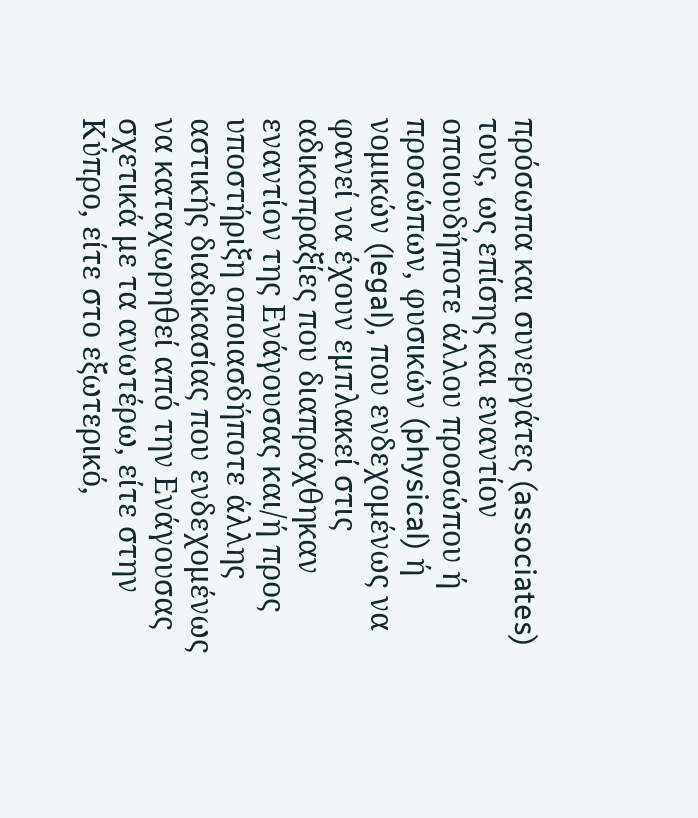πρόσωπα και συνεργάτες (associates) τους, ως επίσης και εναντίον οποιουδήποτε άλλου προσώπου ή προσώπων, φυσικών (physical) ή νομικών (legal), που ενδεχομένως να φανεί να έχουν εμπλακεί στις αδικοπραξίες που διαπράχθηκαν εναντίον της Ενάγουσας και/ή προς υποστήριξη οποιασδήποτε άλλης αστικής διαδικασίας που ενδεχομένως να καταχωρηθεί από την Ενάγουσας σχετικά με τα ανωτέρω, είτε στην Κύπρο, είτε στο εξωτερικό,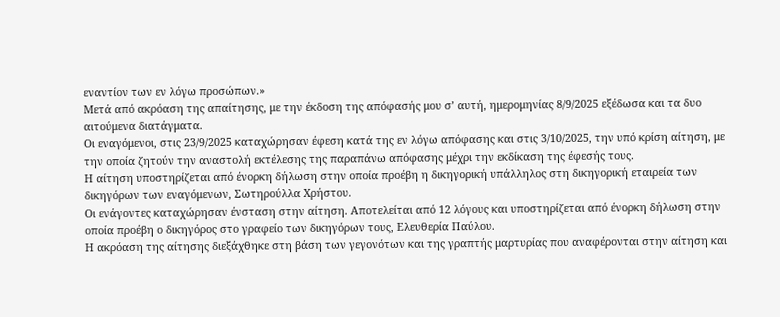εναντίον των εν λόγω προσώπων.»
Μετά από ακρόαση της απαίτησης, με την έκδοση της απόφασής μου σ’ αυτή, ημερομηνίας 8/9/2025 εξέδωσα και τα δυο αιτούμενα διατάγματα.
Οι εναγόμενοι, στις 23/9/2025 καταχώρησαν έφεση κατά της εν λόγω απόφασης και στις 3/10/2025, την υπό κρίση αίτηση, με την οποία ζητούν την αναστολή εκτέλεσης της παραπάνω απόφασης μέχρι την εκδίκαση της έφεσής τους.
Η αίτηση υποστηρίζεται από ένορκη δήλωση στην οποία προέβη η δικηγορική υπάλληλος στη δικηγορική εταιρεία των δικηγόρων των εναγόμενων, Σωτηρούλλα Χρήστου.
Οι ενάγοντες καταχώρησαν ένσταση στην αίτηση. Αποτελείται από 12 λόγους και υποστηρίζεται από ένορκη δήλωση στην οποία προέβη ο δικηγόρος στο γραφείο των δικηγόρων τους, Ελευθερία Παύλου.
Η ακρόαση της αίτησης διεξάχθηκε στη βάση των γεγονότων και της γραπτής μαρτυρίας που αναφέρονται στην αίτηση και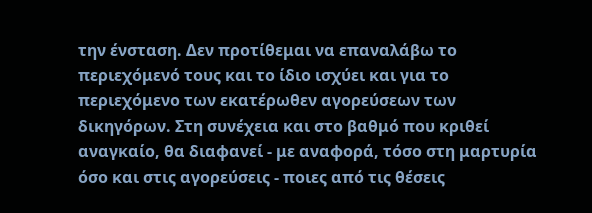την ένσταση. Δεν προτίθεμαι να επαναλάβω το περιεχόμενό τους και το ίδιο ισχύει και για το περιεχόμενο των εκατέρωθεν αγορεύσεων των δικηγόρων. Στη συνέχεια και στο βαθμό που κριθεί αναγκαίο, θα διαφανεί - με αναφορά, τόσο στη μαρτυρία όσο και στις αγορεύσεις - ποιες από τις θέσεις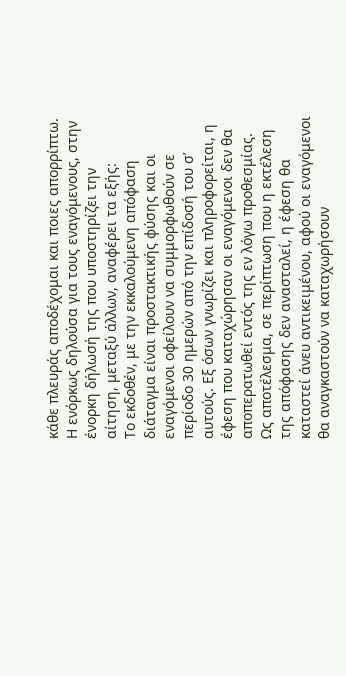κάθε πλευράς αποδέχομαι και ποιες απορρίπτω.
Η ενόρκως δηλούσα για τους εναγόμενους, στην ένορκη δήλωσή της που υποστηρίζει την αίτηση, μεταξύ άλλων, αναφέρει τα εξής:
Το εκδοθέν, με την εκκαλούμενη απόφαση διάταγμα είναι προστακτικής φύσης και οι εναγόμενοι οφείλουν να συμμορφωθούν σε περίοδο 30 ημερών από την επίδοσή του σ’ αυτούς. Εξ όσων γνωρίζει και πληροφορείται, η έφεση που καταχώρησαν οι εναγόμενοι δεν θα αποπερατωθεί εντός της εν λόγω προθεσμίας. Ως αποτέλεσμα, σε περίπτωση που η εκτέλεση της απόφασης δεν ανασταλεί, η έφεση θα καταστεί άνευ αντικειμένου, αφού οι εναγόμενοι θα αναγκαστούν να καταχωρήσουν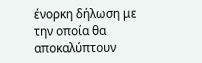ένορκη δήλωση με την οποία θα αποκαλύπτουν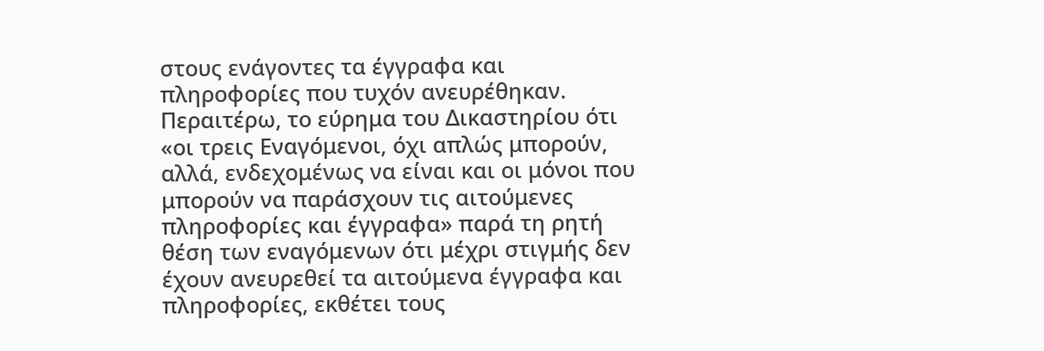στους ενάγοντες τα έγγραφα και πληροφορίες που τυχόν ανευρέθηκαν.
Περαιτέρω, το εύρημα του Δικαστηρίου ότι «οι τρεις Εναγόμενοι, όχι απλώς μπορούν, αλλά, ενδεχομένως να είναι και οι μόνοι που μπορούν να παράσχουν τις αιτούμενες πληροφορίες και έγγραφα» παρά τη ρητή θέση των εναγόμενων ότι μέχρι στιγμής δεν έχουν ανευρεθεί τα αιτούμενα έγγραφα και πληροφορίες, εκθέτει τους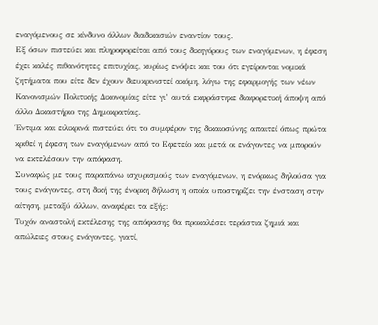εναγόμενους σε κίνδυνο άλλων διαδικασιών εναντίον τους.
Εξ όσων πιστεύει και πληροφορείται από τους δικηγόρους των εναγόμενων, η έφεση έχει καλές πιθανότητες επιτυχίας, κυρίως ενόψει και του ότι εγείρονται νομικά ζητήματα που είτε δεν έχουν διευκρινιστεί ακόμη, λόγω της εφαρμογής των νέων Κανονισμών Πολιτικής Δικονομίας είτε γι’ αυτά εκφράστηκε διαφορετική άποψη από άλλο Δικαστήριο της Δημοκρατίας.
Έντιμα και ειλικρινά πιστεύει ότι το συμφέρον της δικαιοσύνης απαιτεί όπως πρώτα κριθεί η έφεση των εναγόμενων από το Εφετείο και μετά οι ενάγοντες να μπορούν να εκτελέσουν την απόφαση.
Συναφώς με τους παραπάνω ισχυρισμούς των εναγόμενων, η ενόρκως δηλούσα για τους ενάγοντες, στη δική της ένορκη δήλωση η οποία υποστηρίζει την ένσταση στην αίτηση, μεταξύ άλλων, αναφέρει τα εξής:
Τυχόν αναστολή εκτέλεσης της απόφασης θα προκαλέσει τεράστια ζημιά και απώλειες στους ενάγοντες, γιατί,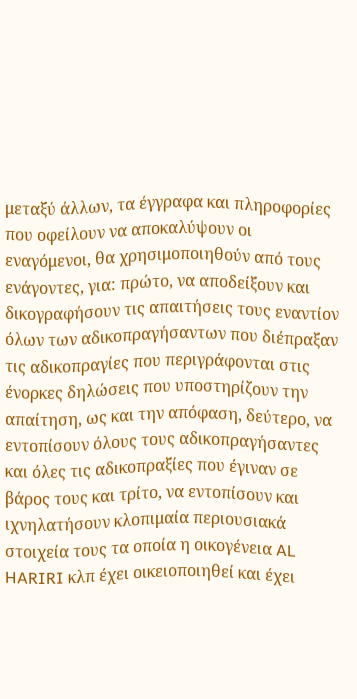μεταξύ άλλων, τα έγγραφα και πληροφορίες που οφείλουν να αποκαλύψουν οι εναγόμενοι, θα χρησιμοποιηθούν από τους ενάγοντες, για: πρώτο, να αποδείξουν και δικογραφήσουν τις απαιτήσεις τους εναντίον όλων των αδικοπραγήσαντων που διέπραξαν τις αδικοπραγίες που περιγράφονται στις ένορκες δηλώσεις που υποστηρίζουν την απαίτηση, ως και την απόφαση, δεύτερο, να εντοπίσουν όλους τους αδικοπραγήσαντες και όλες τις αδικοπραξίες που έγιναν σε βάρος τους και τρίτο, να εντοπίσουν και ιχνηλατήσουν κλοπιμαία περιουσιακά στοιχεία τους τα οποία η οικογένεια AL HARIRI κλπ έχει οικειοποιηθεί και έχει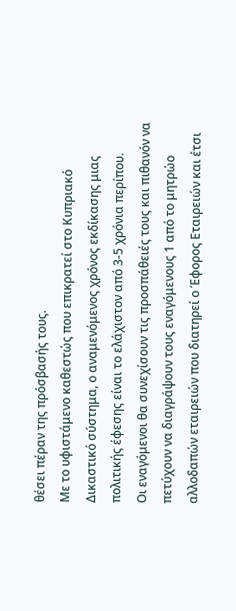θέσει πέραν της πρόσβασής τους.
Με το υφιστάμενο καθεστώς που επικρατεί στο Κυπριακό Δικαστικό σύστημα, ο αναμενόμενος χρόνος εκδίκασης μιας πολιτικής έφεσης είναι το ελάχιστον από 3-5 χρόνια περίπου.
Οι εναγόμενοι θα συνεχίσουν τις προσπάθειές τους και πιθανόν να πετύχουν να διαγράψουν τους εναγόμενους 1 από το μητρώο αλλοδαπών εταιρειών που διατηρεί ο Έφορος Εταιρειών και έτσι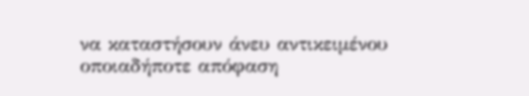να καταστήσουν άνευ αντικειμένου οποιαδήποτε απόφαση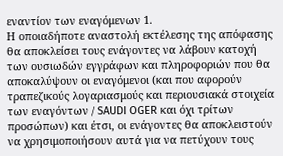εναντίον των εναγόμενων 1.
Η οποιαδήποτε αναστολή εκτέλεσης της απόφασης θα αποκλείσει τους ενάγοντες να λάβουν κατοχή των ουσιωδών εγγράφων και πληροφοριών που θα αποκαλύψουν οι εναγόμενοι (και που αφορούν τραπεζικούς λογαριασμούς και περιουσιακά στοιχεία των εναγόντων / SAUDI OGER και όχι τρίτων προσώπων) και έτσι, οι ενάγοντες θα αποκλειστούν να χρησιμοποιήσουν αυτά για να πετύχουν τους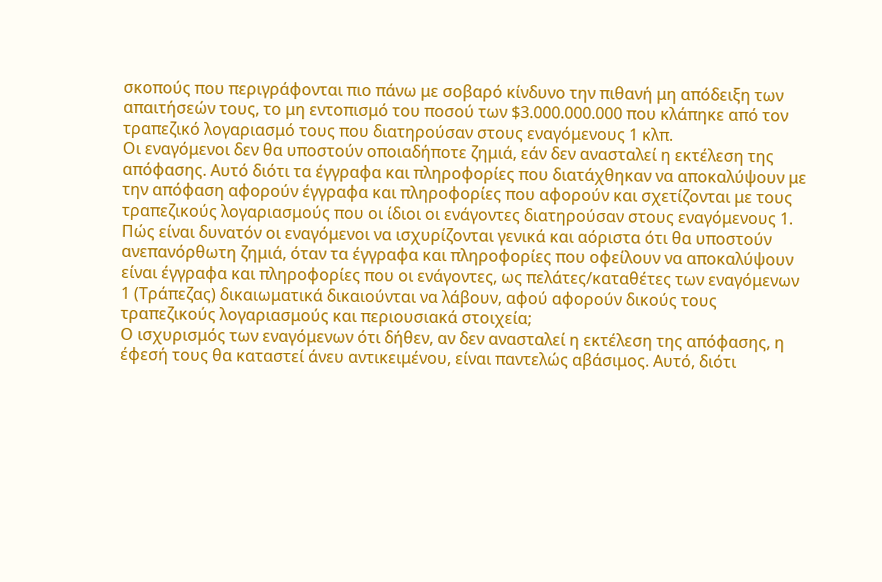σκοπούς που περιγράφονται πιο πάνω με σοβαρό κίνδυνο την πιθανή μη απόδειξη των απαιτήσεών τους, το μη εντοπισμό του ποσού των $3.000.000.000 που κλάπηκε από τον τραπεζικό λογαριασμό τους που διατηρούσαν στους εναγόμενους 1 κλπ.
Οι εναγόμενοι δεν θα υποστούν οποιαδήποτε ζημιά, εάν δεν ανασταλεί η εκτέλεση της απόφασης. Αυτό διότι τα έγγραφα και πληροφορίες που διατάχθηκαν να αποκαλύψουν με την απόφαση αφορούν έγγραφα και πληροφορίες που αφορούν και σχετίζονται με τους τραπεζικούς λογαριασμούς που οι ίδιοι οι ενάγοντες διατηρούσαν στους εναγόμενους 1. Πώς είναι δυνατόν οι εναγόμενοι να ισχυρίζονται γενικά και αόριστα ότι θα υποστούν ανεπανόρθωτη ζημιά, όταν τα έγγραφα και πληροφορίες που οφείλουν να αποκαλύψουν είναι έγγραφα και πληροφορίες που οι ενάγοντες, ως πελάτες/καταθέτες των εναγόμενων 1 (Τράπεζας) δικαιωματικά δικαιούνται να λάβουν, αφού αφορούν δικούς τους τραπεζικούς λογαριασμούς και περιουσιακά στοιχεία;
Ο ισχυρισμός των εναγόμενων ότι δήθεν, αν δεν ανασταλεί η εκτέλεση της απόφασης, η έφεσή τους θα καταστεί άνευ αντικειμένου, είναι παντελώς αβάσιμος. Αυτό, διότι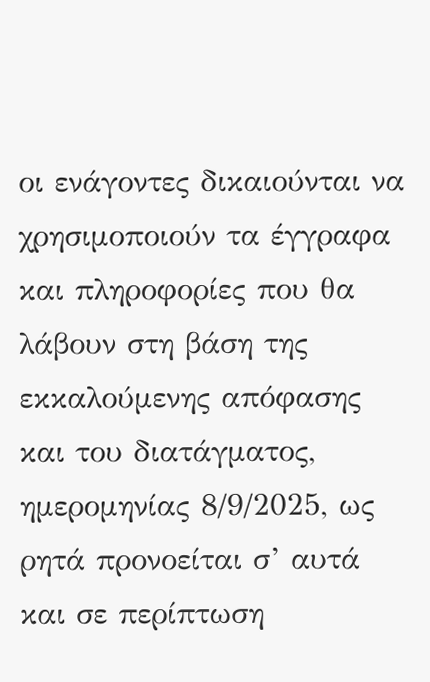οι ενάγοντες δικαιούνται να χρησιμοποιούν τα έγγραφα και πληροφορίες που θα λάβουν στη βάση της εκκαλούμενης απόφασης και του διατάγματος, ημερομηνίας 8/9/2025, ως ρητά προνοείται σ’ αυτά και σε περίπτωση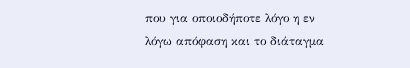που για οποιοδήποτε λόγο η εν λόγω απόφαση και το διάταγμα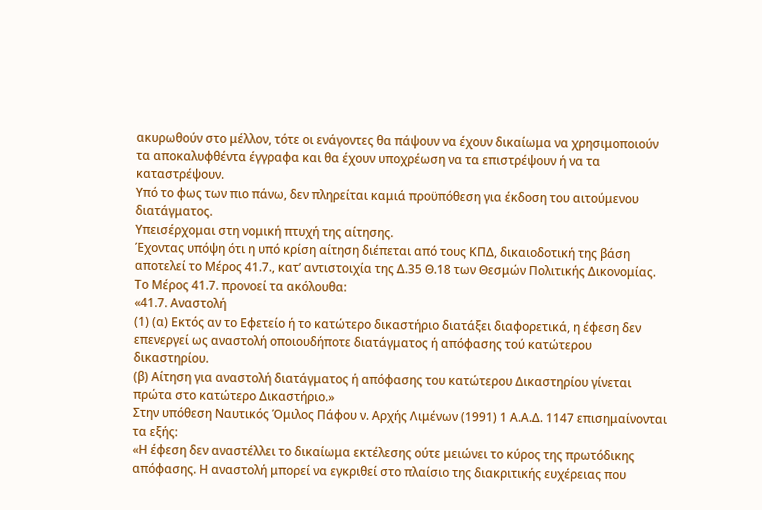ακυρωθούν στο μέλλον, τότε οι ενάγοντες θα πάψουν να έχουν δικαίωμα να χρησιμοποιούν τα αποκαλυφθέντα έγγραφα και θα έχουν υποχρέωση να τα επιστρέψουν ή να τα καταστρέψουν.
Υπό το φως των πιο πάνω, δεν πληρείται καμιά προϋπόθεση για έκδοση του αιτούμενου διατάγματος.
Υπεισέρχομαι στη νομική πτυχή της αίτησης.
Έχοντας υπόψη ότι η υπό κρίση αίτηση διέπεται από τους ΚΠΔ, δικαιοδοτική της βάση αποτελεί το Μέρος 41.7., κατ’ αντιστοιχία της Δ.35 Θ.18 των Θεσμών Πολιτικής Δικονομίας. Το Μέρος 41.7. προνοεί τα ακόλουθα:
«41.7. Αναστολή
(1) (α) Εκτός αν το Εφετείο ή το κατώτερο δικαστήριο διατάξει διαφορετικά, η έφεση δεν επενεργεί ως αναστολή οποιουδήποτε διατάγματος ή απόφασης τού κατώτερου δικαστηρίου.
(β) Αίτηση για αναστολή διατάγματος ή απόφασης του κατώτερου Δικαστηρίου γίνεται πρώτα στο κατώτερο Δικαστήριο.»
Στην υπόθεση Ναυτικός Όμιλος Πάφου ν. Αρχής Λιμένων (1991) 1 Α.Α.Δ. 1147 επισημαίνονται τα εξής:
«Η έφεση δεν αναστέλλει το δικαίωμα εκτέλεσης ούτε μειώνει το κύρος της πρωτόδικης απόφασης. Η αναστολή μπορεί να εγκριθεί στο πλαίσιο της διακριτικής ευχέρειας που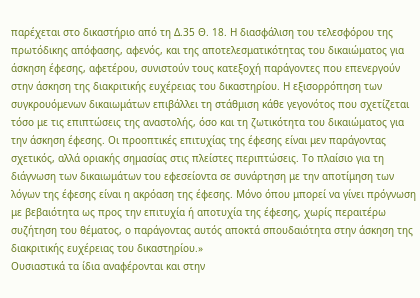παρέχεται στο δικαστήριο από τη Δ.35 Θ. 18. Η διασφάλιση του τελεσφόρου της πρωτόδικης απόφασης, αφενός, και της αποτελεσματικότητας του δικαιώματος για άσκηση έφεσης, αφετέρου, συνιστούν τους κατεξοχή παράγοντες που επενεργούν στην άσκηση της διακριτικής ευχέρειας του δικαστηρίου. Η εξισορρόπηση των συγκρουόμενων δικαιωμάτων επιβάλλει τη στάθμιση κάθε γεγονότος που σχετίζεται τόσο με τις επιπτώσεις της αναστολής, όσο και τη ζωτικότητα του δικαιώματος για την άσκηση έφεσης. Οι προοπτικές επιτυχίας της έφεσης είναι μεν παράγοντας σχετικός, αλλά οριακής σημασίας στις πλείστες περιπτώσεις. Το πλαίσιο για τη διάγνωση των δικαιωμάτων του εφεσείοντα σε συνάρτηση με την αποτίμηση των λόγων της έφεσης είναι η ακρόαση της έφεσης. Μόνο όπου μπορεί να γίνει πρόγνωση με βεβαιότητα ως προς την επιτυχία ή αποτυχία της έφεσης, χωρίς περαιτέρω συζήτηση του θέματος, ο παράγοντας αυτός αποκτά σπουδαιότητα στην άσκηση της διακριτικής ευχέρειας του δικαστηρίου.»
Ουσιαστικά τα ίδια αναφέρονται και στην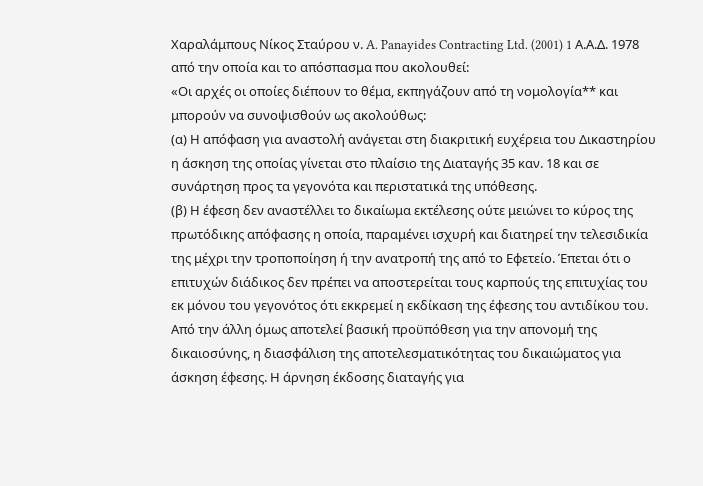Χαραλάμπους Νίκος Σταύρου ν. A. Panayides Contracting Ltd. (2001) 1 Α.Α.Δ. 1978 από την οποία και το απόσπασμα που ακολουθεί:
«Οι αρχές οι οποίες διέπουν το θέμα, εκπηγάζουν από τη νομολογία** και μπορούν να συνοψισθούν ως ακολούθως:
(α) Η απόφαση για αναστολή ανάγεται στη διακριτική ευχέρεια του Δικαστηρίου η άσκηση της οποίας γίνεται στο πλαίσιο της Διαταγής 35 καν. 18 και σε συνάρτηση προς τα γεγονότα και περιστατικά της υπόθεσης.
(β) Η έφεση δεν αναστέλλει το δικαίωμα εκτέλεσης ούτε μειώνει το κύρος της πρωτόδικης απόφασης η οποία, παραμένει ισχυρή και διατηρεί την τελεσιδικία της μέχρι την τροποποίηση ή την ανατροπή της από το Εφετείο. Έπεται ότι ο επιτυχών διάδικος δεν πρέπει να αποστερείται τους καρπούς της επιτυχίας του εκ μόνου του γεγονότος ότι εκκρεμεί η εκδίκαση της έφεσης του αντιδίκου του. Από την άλλη όμως αποτελεί βασική προϋπόθεση για την απονομή της δικαιοσύνης, η διασφάλιση της αποτελεσματικότητας του δικαιώματος για άσκηση έφεσης. Η άρνηση έκδοσης διαταγής για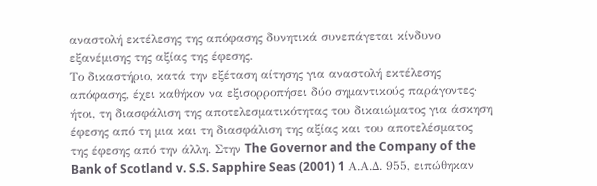αναστολή εκτέλεσης της απόφασης δυνητικά συνεπάγεται κίνδυνο εξανέμισης της αξίας της έφεσης.
Το δικαστήριο, κατά την εξέταση αίτησης για αναστολή εκτέλεσης απόφασης, έχει καθήκον να εξισορροπήσει δύο σημαντικούς παράγοντες· ήτοι, τη διασφάλιση της αποτελεσματικότητας του δικαιώματος για άσκηση έφεσης από τη μια και τη διασφάλιση της αξίας και του αποτελέσματος της έφεσης από την άλλη. Στην The Governor and the Company of the Bank of Scotland v. S.S. Sapphire Seas (2001) 1 Α.Α.Δ. 955, ειπώθηκαν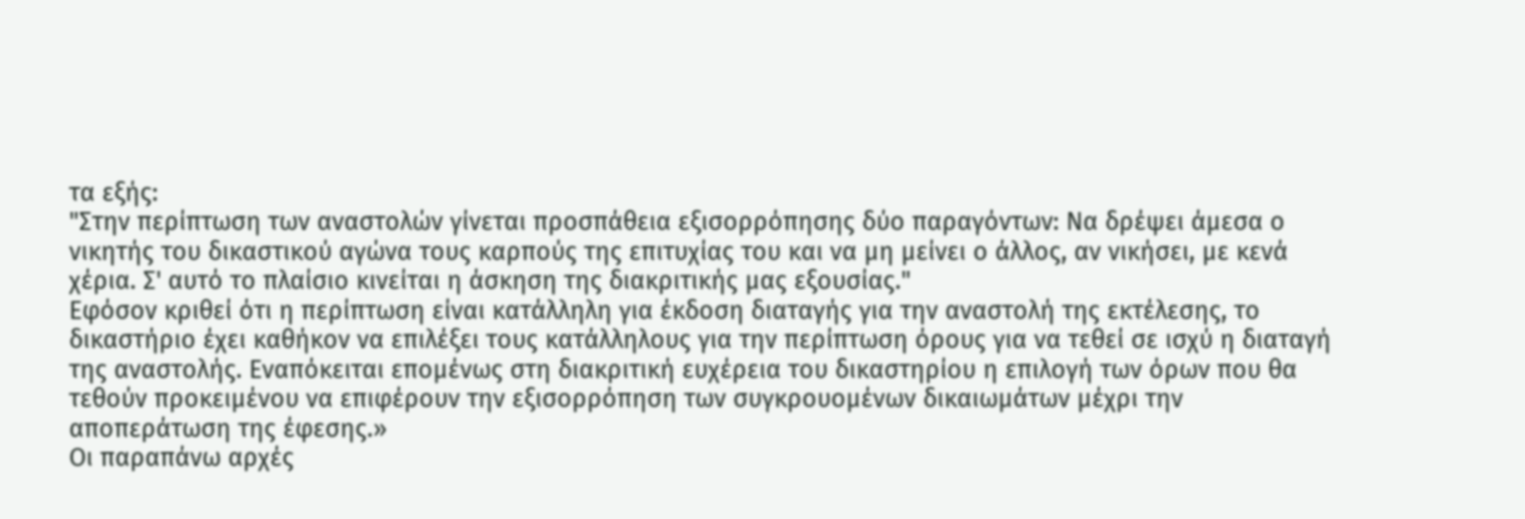τα εξής:
"Στην περίπτωση των αναστολών γίνεται προσπάθεια εξισορρόπησης δύο παραγόντων: Να δρέψει άμεσα ο νικητής του δικαστικού αγώνα τους καρπούς της επιτυχίας του και να μη μείνει ο άλλος, αν νικήσει, με κενά χέρια. Σ' αυτό το πλαίσιο κινείται η άσκηση της διακριτικής μας εξουσίας."
Εφόσον κριθεί ότι η περίπτωση είναι κατάλληλη για έκδοση διαταγής για την αναστολή της εκτέλεσης, το δικαστήριο έχει καθήκον να επιλέξει τους κατάλληλους για την περίπτωση όρους για να τεθεί σε ισχύ η διαταγή της αναστολής. Εναπόκειται επομένως στη διακριτική ευχέρεια του δικαστηρίου η επιλογή των όρων που θα τεθούν προκειμένου να επιφέρουν την εξισορρόπηση των συγκρουομένων δικαιωμάτων μέχρι την αποπεράτωση της έφεσης.»
Οι παραπάνω αρχές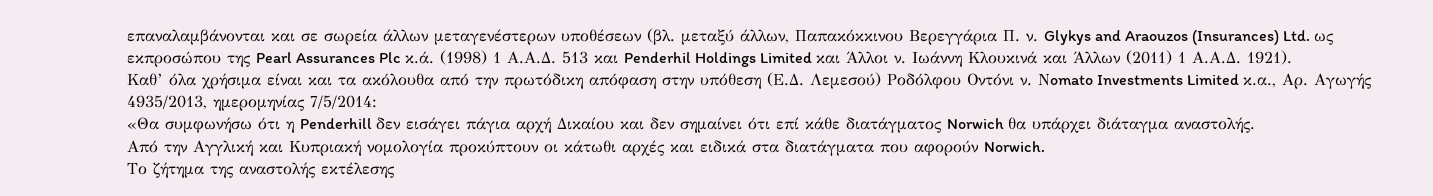επαναλαμβάνονται και σε σωρεία άλλων μεταγενέστερων υποθέσεων (βλ. μεταξύ άλλων, Παπακόκκινου Bερεγγάρια Π. ν. Glykys and Araouzos (Insurances) Ltd. ως εκπροσώπου της Pearl Assurances Plc κ.ά. (1998) 1 Α.Α.Δ. 513 και Penderhil Holdings Limited και Άλλοι ν. Ιωάννη Κλουκινά και Άλλων (2011) 1 Α.Α.Δ. 1921).
Καθ’ όλα χρήσιμα είναι και τα ακόλουθα από την πρωτόδικη απόφαση στην υπόθεση (Ε.Δ. Λεμεσού) Ροδόλφου Οντόνι ν. Νomato Investments Limited κ.α., Αρ. Αγωγής 4935/2013, ημερομηνίας 7/5/2014:
«Θα συμφωνήσω ότι η Penderhill δεν εισάγει πάγια αρχή Δικαίου και δεν σημαίνει ότι επί κάθε διατάγματος Norwich θα υπάρχει διάταγμα αναστολής.
Από την Αγγλική και Κυπριακή νομολογία προκύπτουν οι κάτωθι αρχές και ειδικά στα διατάγματα που αφορούν Norwich.
Το ζήτημα της αναστολής εκτέλεσης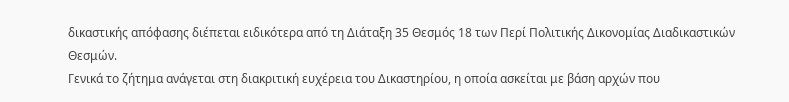δικαστικής απόφασης διέπεται ειδικότερα από τη Διάταξη 35 Θεσμός 18 των Περί Πολιτικής Δικονομίας Διαδικαστικών Θεσμών.
Γενικά το ζήτημα ανάγεται στη διακριτική ευχέρεια του Δικαστηρίου, η οποία ασκείται με βάση αρχών που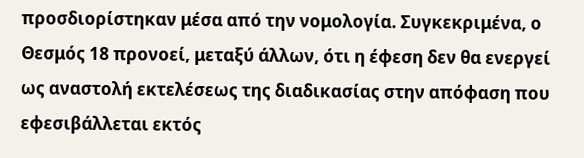προσδιορίστηκαν μέσα από την νομολογία. Συγκεκριμένα, ο Θεσμός 18 προνοεί, μεταξύ άλλων, ότι η έφεση δεν θα ενεργεί ως αναστολή εκτελέσεως της διαδικασίας στην απόφαση που εφεσιβάλλεται εκτός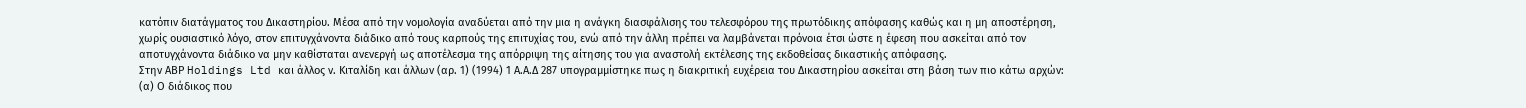κατόπιν διατάγματος του Δικαστηρίου. Μέσα από την νομολογία αναδύεται από την μια η ανάγκη διασφάλισης του τελεσφόρου της πρωτόδικης απόφασης καθώς και η μη αποστέρηση, χωρίς ουσιαστικό λόγο, στον επιτυγχάνοντα διάδικο από τους καρπούς της επιτυχίας του, ενώ από την άλλη πρέπει να λαμβάνεται πρόνοια έτσι ώστε η έφεση που ασκείται από τον αποτυγχάνοντα διάδικο να μην καθίσταται ανενεργή ως αποτέλεσμα της απόρριψη της αίτησης του για αναστολή εκτέλεσης της εκδοθείσας δικαστικής απόφασης.
Στην ΑΒΡ Holdings Ltd και άλλος ν. Κιταλίδη και άλλων (αρ. 1) (1994) 1 Α.Α.Δ 287 υπογραμμίστηκε πως η διακριτική ευχέρεια του Δικαστηρίου ασκείται στη βάση των πιο κάτω αρχών:
(α) Ο διάδικος που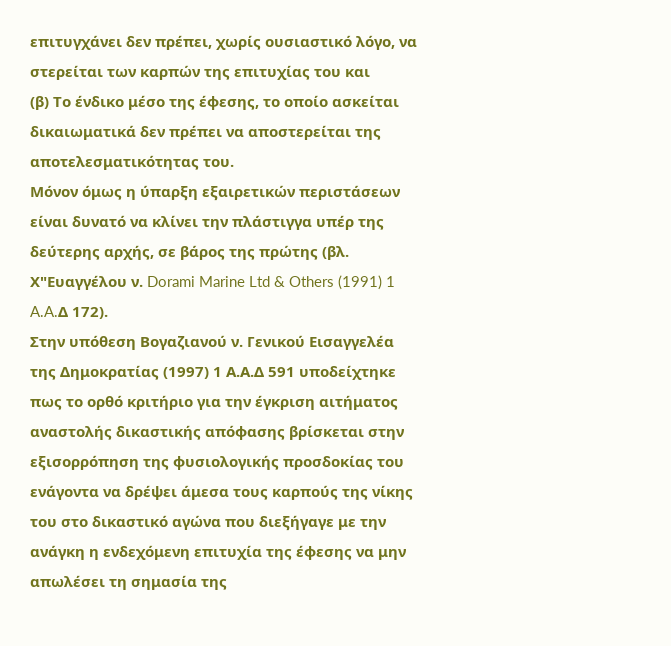επιτυγχάνει δεν πρέπει, χωρίς ουσιαστικό λόγο, να στερείται των καρπών της επιτυχίας του και
(β) Το ένδικο μέσο της έφεσης, το οποίο ασκείται δικαιωματικά δεν πρέπει να αποστερείται της αποτελεσματικότητας του.
Μόνον όμως η ύπαρξη εξαιρετικών περιστάσεων είναι δυνατό να κλίνει την πλάστιγγα υπέρ της δεύτερης αρχής, σε βάρος της πρώτης (βλ. Χ"Ευαγγέλου ν. Dorami Marine Ltd & Others (1991) 1 A.A.Δ 172).
Στην υπόθεση Βογαζιανού ν. Γενικού Εισαγγελέα της Δημοκρατίας (1997) 1 Α.Α.Δ 591 υποδείχτηκε πως το ορθό κριτήριο για την έγκριση αιτήματος αναστολής δικαστικής απόφασης βρίσκεται στην εξισορρόπηση της φυσιολογικής προσδοκίας του ενάγοντα να δρέψει άμεσα τους καρπούς της νίκης του στο δικαστικό αγώνα που διεξήγαγε με την ανάγκη η ενδεχόμενη επιτυχία της έφεσης να μην απωλέσει τη σημασία της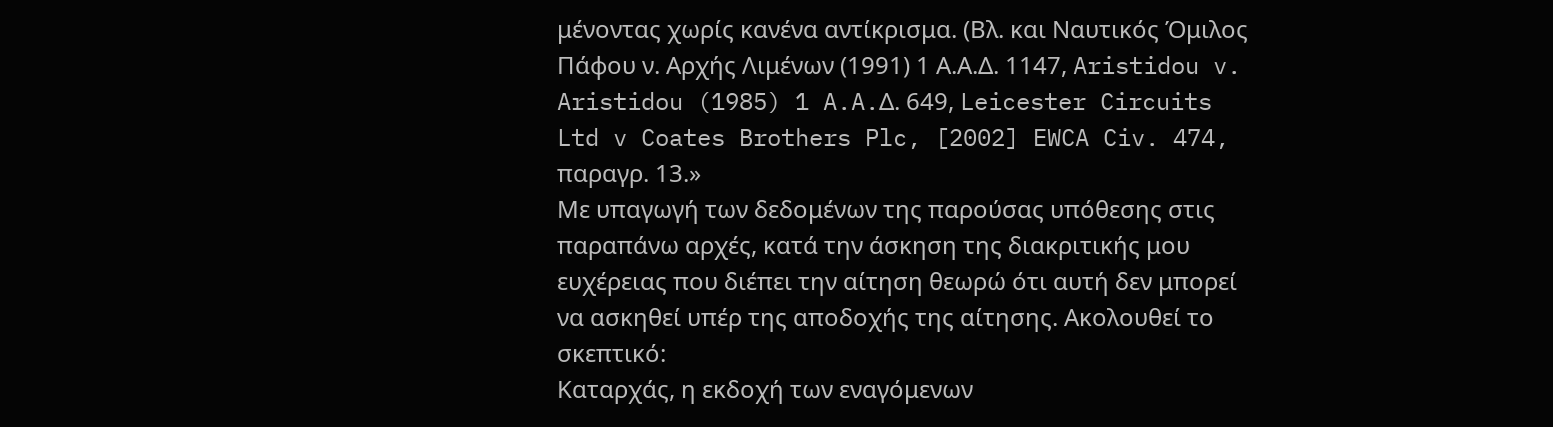μένοντας χωρίς κανένα αντίκρισμα. (Βλ. και Ναυτικός Όμιλος Πάφου ν. Αρχής Λιμένων (1991) 1 Α.Α.Δ. 1147, Aristidou v. Aristidou (1985) 1 A.A.Δ. 649, Leicester Circuits Ltd v Coates Brothers Plc, [2002] EWCA Civ. 474, παραγρ. 13.»
Με υπαγωγή των δεδομένων της παρούσας υπόθεσης στις παραπάνω αρχές, κατά την άσκηση της διακριτικής μου ευχέρειας που διέπει την αίτηση θεωρώ ότι αυτή δεν μπορεί να ασκηθεί υπέρ της αποδοχής της αίτησης. Ακολουθεί το σκεπτικό:
Καταρχάς, η εκδοχή των εναγόμενων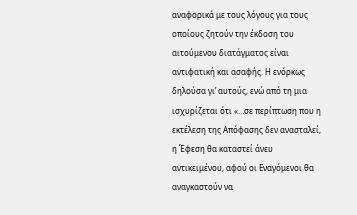αναφορικά με τους λόγους για τους οποίους ζητούν την έκδοση του αιτούμενου διατάγματος είναι αντιφατική και ασαφής. Η ενόρκως δηλούσα γι’ αυτούς, ενώ από τη μια ισχυρίζεται ότι «…σε περίπτωση που η εκτέλεση της Απόφασης δεν ανασταλεί, η Έφεση θα καταστεί άνευ αντικειμένου, αφού οι Εναγόμενοι θα αναγκαστούν να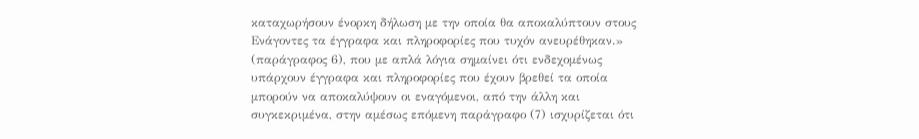καταχωρήσουν ένορκη δήλωση με την οποία θα αποκαλύπτουν στους Ενάγοντες τα έγγραφα και πληροφορίες που τυχόν ανευρέθηκαν.» (παράγραφος 6), που με απλά λόγια σημαίνει ότι ενδεχομένως υπάρχουν έγγραφα και πληροφορίες που έχουν βρεθεί τα οποία μπορούν να αποκαλύψουν οι εναγόμενοι, από την άλλη και συγκεκριμένα, στην αμέσως επόμενη παράγραφο (7) ισχυρίζεται ότι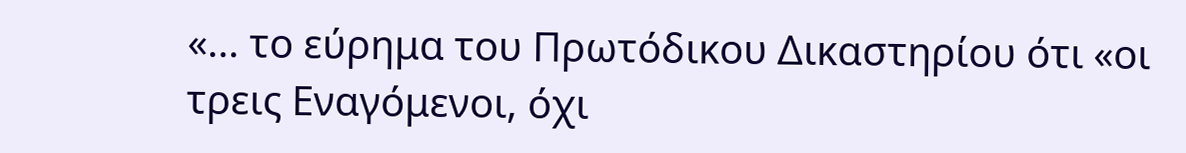«… το εύρημα του Πρωτόδικου Δικαστηρίου ότι «οι τρεις Εναγόμενοι, όχι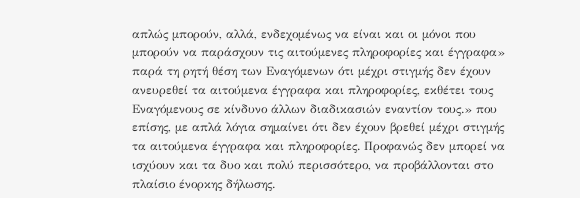απλώς μπορούν, αλλά, ενδεχομένως να είναι και οι μόνοι που μπορούν να παράσχουν τις αιτούμενες πληροφορίες και έγγραφα» παρά τη ρητή θέση των Εναγόμενων ότι μέχρι στιγμής δεν έχουν ανευρεθεί τα αιτούμενα έγγραφα και πληροφορίες, εκθέτει τους Εναγόμενους σε κίνδυνο άλλων διαδικασιών εναντίον τους.» που επίσης, με απλά λόγια σημαίνει ότι δεν έχουν βρεθεί μέχρι στιγμής τα αιτούμενα έγγραφα και πληροφορίες. Προφανώς δεν μπορεί να ισχύουν και τα δυο και πολύ περισσότερο, να προβάλλονται στο πλαίσιο ένορκης δήλωσης.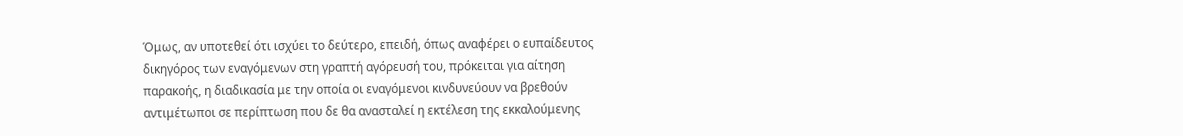Όμως, αν υποτεθεί ότι ισχύει το δεύτερο, επειδή, όπως αναφέρει ο ευπαίδευτος δικηγόρος των εναγόμενων στη γραπτή αγόρευσή του, πρόκειται για αίτηση παρακοής, η διαδικασία με την οποία οι εναγόμενοι κινδυνεύουν να βρεθούν αντιμέτωποι σε περίπτωση που δε θα ανασταλεί η εκτέλεση της εκκαλούμενης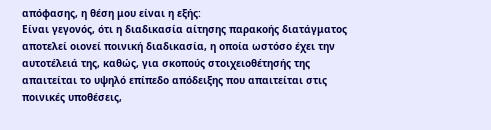απόφασης, η θέση μου είναι η εξής:
Είναι γεγονός, ότι η διαδικασία αίτησης παρακοής διατάγματος αποτελεί οιονεί ποινική διαδικασία, η οποία ωστόσο έχει την αυτοτέλειά της, καθώς, για σκοπούς στοιχειοθέτησής της απαιτείται το υψηλό επίπεδο απόδειξης που απαιτείται στις ποινικές υποθέσεις,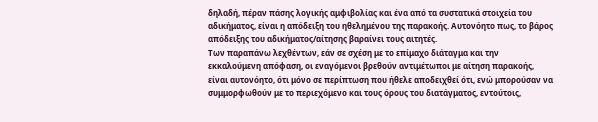δηλαδή, πέραν πάσης λογικής αμφιβολίας και ένα από τα συστατικά στοιχεία του αδικήματος, είναι η απόδειξη του ηθελημένου της παρακοής. Αυτονόητο πως, το βάρος απόδειξης του αδικήματος/αίτησης βαραίνει τους αιτητές.
Των παραπάνω λεχθέντων, εάν σε σχέση με το επίμαχο διάταγμα και την εκκαλούμενη απόφαση, οι εναγόμενοι βρεθούν αντιμέτωποι με αίτηση παρακοής, είναι αυτονόητο, ότι μόνο σε περίπτωση που ήθελε αποδειχθεί ότι, ενώ μπορούσαν να συμμορφωθούν με το περιεχόμενο και τους όρους του διατάγματος, εντούτοις,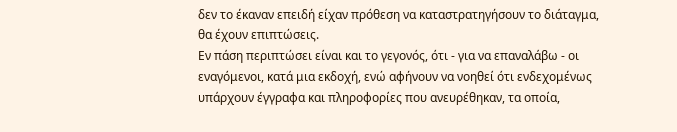δεν το έκαναν επειδή είχαν πρόθεση να καταστρατηγήσουν το διάταγμα, θα έχουν επιπτώσεις.
Εν πάση περιπτώσει είναι και το γεγονός, ότι - για να επαναλάβω - οι εναγόμενοι, κατά μια εκδοχή, ενώ αφήνουν να νοηθεί ότι ενδεχομένως υπάρχουν έγγραφα και πληροφορίες που ανευρέθηκαν, τα οποία,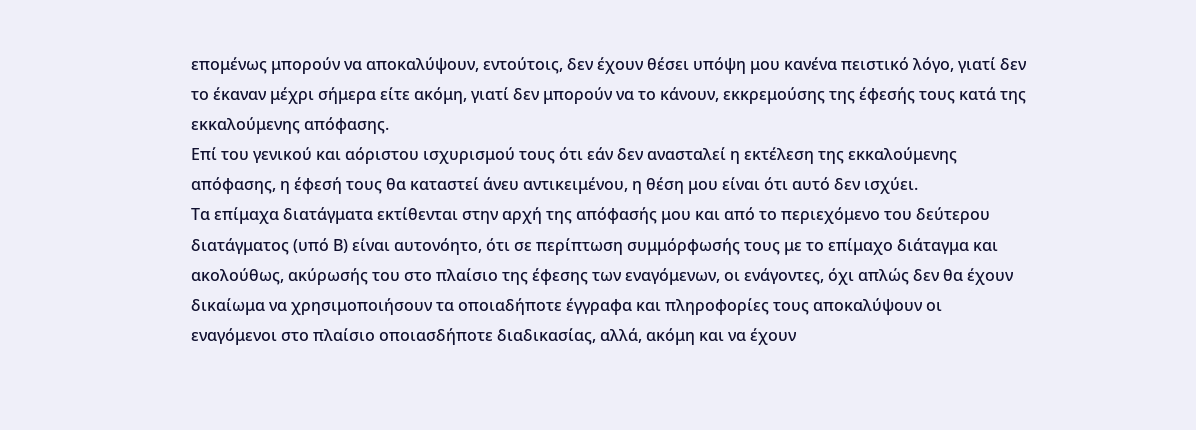επομένως μπορούν να αποκαλύψουν, εντούτοις, δεν έχουν θέσει υπόψη μου κανένα πειστικό λόγο, γιατί δεν το έκαναν μέχρι σήμερα είτε ακόμη, γιατί δεν μπορούν να το κάνουν, εκκρεμούσης της έφεσής τους κατά της εκκαλούμενης απόφασης.
Επί του γενικού και αόριστου ισχυρισμού τους ότι εάν δεν ανασταλεί η εκτέλεση της εκκαλούμενης απόφασης, η έφεσή τους θα καταστεί άνευ αντικειμένου, η θέση μου είναι ότι αυτό δεν ισχύει.
Τα επίμαχα διατάγματα εκτίθενται στην αρχή της απόφασής μου και από το περιεχόμενο του δεύτερου διατάγματος (υπό Β) είναι αυτονόητο, ότι σε περίπτωση συμμόρφωσής τους με το επίμαχο διάταγμα και ακολούθως, ακύρωσής του στο πλαίσιο της έφεσης των εναγόμενων, οι ενάγοντες, όχι απλώς δεν θα έχουν δικαίωμα να χρησιμοποιήσουν τα οποιαδήποτε έγγραφα και πληροφορίες τους αποκαλύψουν οι εναγόμενοι στο πλαίσιο οποιασδήποτε διαδικασίας, αλλά, ακόμη και να έχουν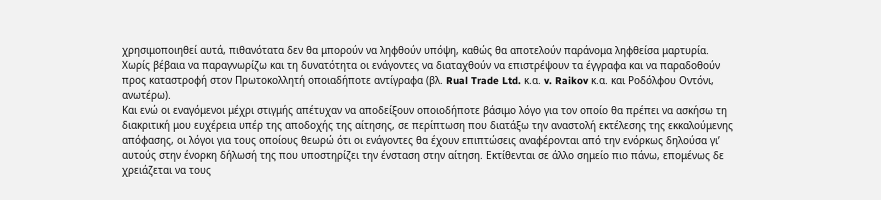χρησιμοποιηθεί αυτά, πιθανότατα δεν θα μπορούν να ληφθούν υπόψη, καθώς θα αποτελούν παράνομα ληφθείσα μαρτυρία. Χωρίς βέβαια να παραγνωρίζω και τη δυνατότητα οι ενάγοντες να διαταχθούν να επιστρέψουν τα έγγραφα και να παραδοθούν προς καταστροφή στον Πρωτοκολλητή οποιαδήποτε αντίγραφα (βλ. Rual Trade Ltd. κ.α. v. Raikov κ.α. και Ροδόλφου Οντόνι, ανωτέρω).
Και ενώ οι εναγόμενοι μέχρι στιγμής απέτυχαν να αποδείξουν οποιοδήποτε βάσιμο λόγο για τον οποίο θα πρέπει να ασκήσω τη διακριτική μου ευχέρεια υπέρ της αποδοχής της αίτησης, σε περίπτωση που διατάξω την αναστολή εκτέλεσης της εκκαλούμενης απόφασης, οι λόγοι για τους οποίους θεωρώ ότι οι ενάγοντες θα έχουν επιπτώσεις αναφέρονται από την ενόρκως δηλούσα γι’ αυτούς στην ένορκη δήλωσή της που υποστηρίζει την ένσταση στην αίτηση. Εκτίθενται σε άλλο σημείο πιο πάνω, επομένως δε χρειάζεται να τους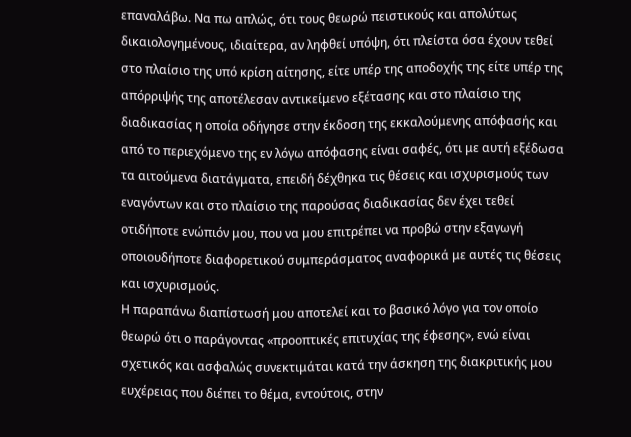επαναλάβω. Να πω απλώς, ότι τους θεωρώ πειστικούς και απολύτως δικαιολογημένους, ιδιαίτερα, αν ληφθεί υπόψη, ότι πλείστα όσα έχουν τεθεί στο πλαίσιο της υπό κρίση αίτησης, είτε υπέρ της αποδοχής της είτε υπέρ της απόρριψής της αποτέλεσαν αντικείμενο εξέτασης και στο πλαίσιο της διαδικασίας η οποία οδήγησε στην έκδοση της εκκαλούμενης απόφασής και από το περιεχόμενο της εν λόγω απόφασης είναι σαφές, ότι με αυτή εξέδωσα τα αιτούμενα διατάγματα, επειδή δέχθηκα τις θέσεις και ισχυρισμούς των εναγόντων και στο πλαίσιο της παρούσας διαδικασίας δεν έχει τεθεί οτιδήποτε ενώπιόν μου, που να μου επιτρέπει να προβώ στην εξαγωγή οποιουδήποτε διαφορετικού συμπεράσματος αναφορικά με αυτές τις θέσεις και ισχυρισμούς.
Η παραπάνω διαπίστωσή μου αποτελεί και το βασικό λόγο για τον οποίο θεωρώ ότι ο παράγοντας «προοπτικές επιτυχίας της έφεσης», ενώ είναι σχετικός και ασφαλώς συνεκτιμάται κατά την άσκηση της διακριτικής μου ευχέρειας που διέπει το θέμα, εντούτοις, στην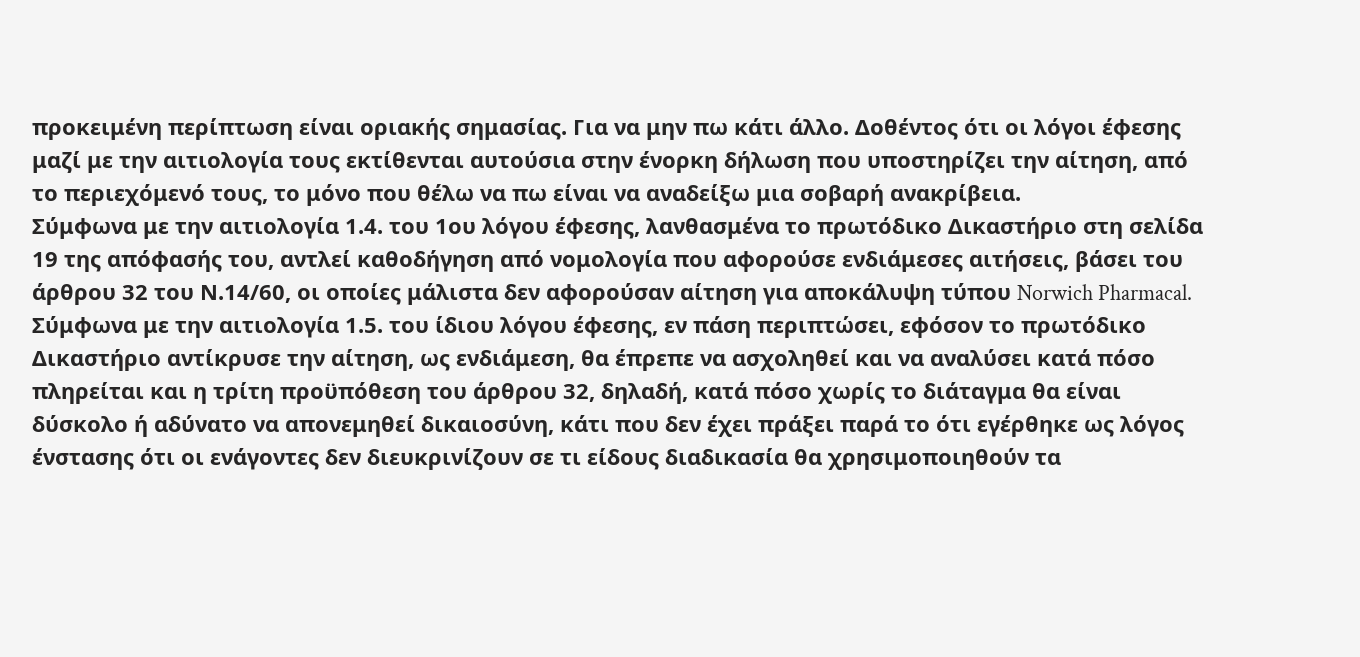προκειμένη περίπτωση είναι οριακής σημασίας. Για να μην πω κάτι άλλο. Δοθέντος ότι οι λόγοι έφεσης μαζί με την αιτιολογία τους εκτίθενται αυτούσια στην ένορκη δήλωση που υποστηρίζει την αίτηση, από το περιεχόμενό τους, το μόνο που θέλω να πω είναι να αναδείξω μια σοβαρή ανακρίβεια.
Σύμφωνα με την αιτιολογία 1.4. του 1ου λόγου έφεσης, λανθασμένα το πρωτόδικο Δικαστήριο στη σελίδα 19 της απόφασής του, αντλεί καθοδήγηση από νομολογία που αφορούσε ενδιάμεσες αιτήσεις, βάσει του άρθρου 32 του Ν.14/60, οι οποίες μάλιστα δεν αφορούσαν αίτηση για αποκάλυψη τύπου Norwich Pharmacal. Σύμφωνα με την αιτιολογία 1.5. του ίδιου λόγου έφεσης, εν πάση περιπτώσει, εφόσον το πρωτόδικο Δικαστήριο αντίκρυσε την αίτηση, ως ενδιάμεση, θα έπρεπε να ασχοληθεί και να αναλύσει κατά πόσο πληρείται και η τρίτη προϋπόθεση του άρθρου 32, δηλαδή, κατά πόσο χωρίς το διάταγμα θα είναι δύσκολο ή αδύνατο να απονεμηθεί δικαιοσύνη, κάτι που δεν έχει πράξει παρά το ότι εγέρθηκε ως λόγος ένστασης ότι οι ενάγοντες δεν διευκρινίζουν σε τι είδους διαδικασία θα χρησιμοποιηθούν τα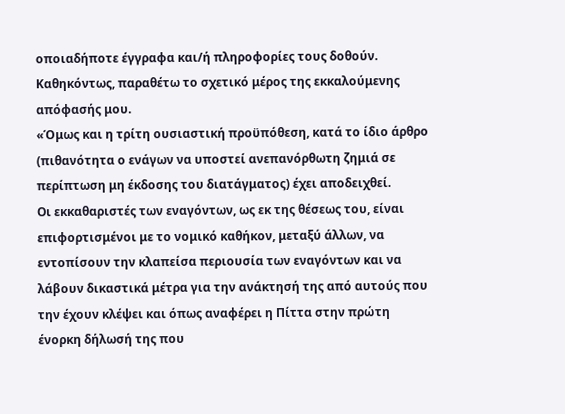οποιαδήποτε έγγραφα και/ή πληροφορίες τους δοθούν.
Καθηκόντως, παραθέτω το σχετικό μέρος της εκκαλούμενης απόφασής μου.
«Όμως και η τρίτη ουσιαστική προϋπόθεση, κατά το ίδιο άρθρο (πιθανότητα ο ενάγων να υποστεί ανεπανόρθωτη ζημιά σε περίπτωση μη έκδοσης του διατάγματος) έχει αποδειχθεί.
Οι εκκαθαριστές των εναγόντων, ως εκ της θέσεως του, είναι επιφορτισμένοι με το νομικό καθήκον, μεταξύ άλλων, να εντοπίσουν την κλαπείσα περιουσία των εναγόντων και να λάβουν δικαστικά μέτρα για την ανάκτησή της από αυτούς που την έχουν κλέψει και όπως αναφέρει η Πίττα στην πρώτη ένορκη δήλωσή της που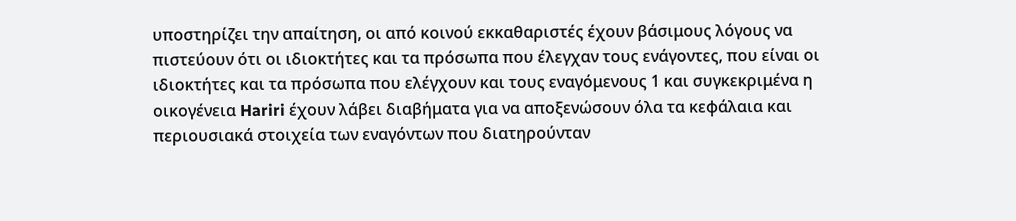υποστηρίζει την απαίτηση, οι από κοινού εκκαθαριστές έχουν βάσιμους λόγους να πιστεύουν ότι οι ιδιοκτήτες και τα πρόσωπα που έλεγχαν τους ενάγοντες, που είναι οι ιδιοκτήτες και τα πρόσωπα που ελέγχουν και τους εναγόμενους 1 και συγκεκριμένα η οικογένεια Hariri έχουν λάβει διαβήματα για να αποξενώσουν όλα τα κεφάλαια και περιουσιακά στοιχεία των εναγόντων που διατηρούνταν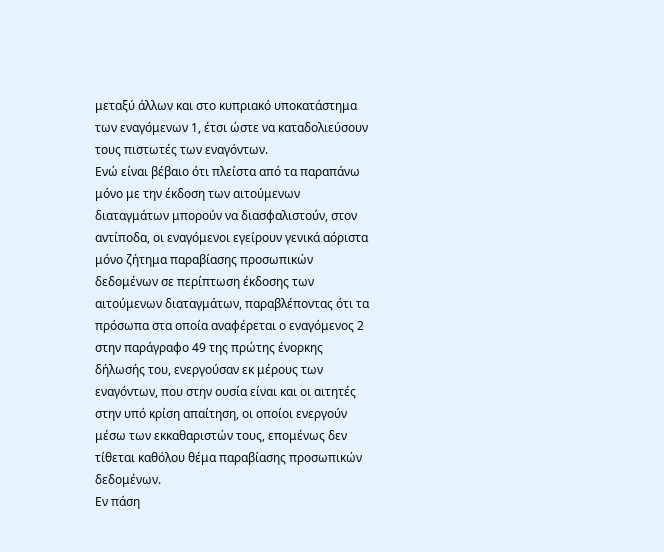μεταξύ άλλων και στο κυπριακό υποκατάστημα των εναγόμενων 1, έτσι ώστε να καταδολιεύσουν τους πιστωτές των εναγόντων.
Ενώ είναι βέβαιο ότι πλείστα από τα παραπάνω μόνο με την έκδοση των αιτούμενων διαταγμάτων μπορούν να διασφαλιστούν, στον αντίποδα, οι εναγόμενοι εγείρουν γενικά αόριστα μόνο ζήτημα παραβίασης προσωπικών δεδομένων σε περίπτωση έκδοσης των αιτούμενων διαταγμάτων, παραβλέποντας ότι τα πρόσωπα στα οποία αναφέρεται ο εναγόμενος 2 στην παράγραφο 49 της πρώτης ένορκης δήλωσής του, ενεργούσαν εκ μέρους των εναγόντων, που στην ουσία είναι και οι αιτητές στην υπό κρίση απαίτηση, οι οποίοι ενεργούν μέσω των εκκαθαριστών τους, επομένως δεν τίθεται καθόλου θέμα παραβίασης προσωπικών δεδομένων.
Εν πάση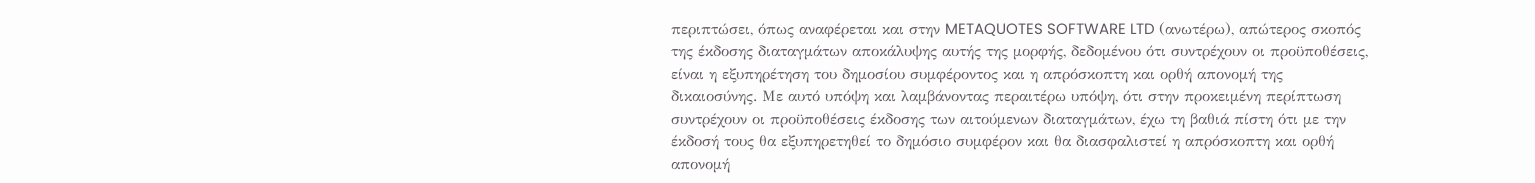περιπτώσει, όπως αναφέρεται και στην METAQUOTES SOFTWARE LTD (ανωτέρω), απώτερος σκοπός της έκδοσης διαταγμάτων αποκάλυψης αυτής της μορφής, δεδομένου ότι συντρέχουν οι προϋποθέσεις, είναι η εξυπηρέτηση του δημοσίου συμφέροντος και η απρόσκοπτη και ορθή απονομή της δικαιοσύνης. Με αυτό υπόψη και λαμβάνοντας περαιτέρω υπόψη, ότι στην προκειμένη περίπτωση συντρέχουν οι προϋποθέσεις έκδοσης των αιτούμενων διαταγμάτων, έχω τη βαθιά πίστη ότι με την έκδοσή τους θα εξυπηρετηθεί το δημόσιο συμφέρον και θα διασφαλιστεί η απρόσκοπτη και ορθή απονομή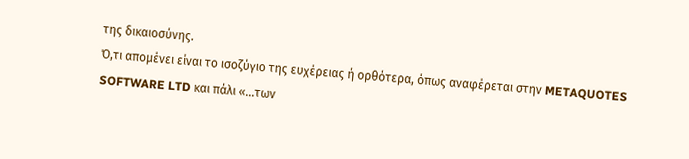της δικαιοσύνης.
Ό,τι απομένει είναι το ισοζύγιο της ευχέρειας ή ορθότερα, όπως αναφέρεται στην METAQUOTES SOFTWARE LTD και πάλι «...των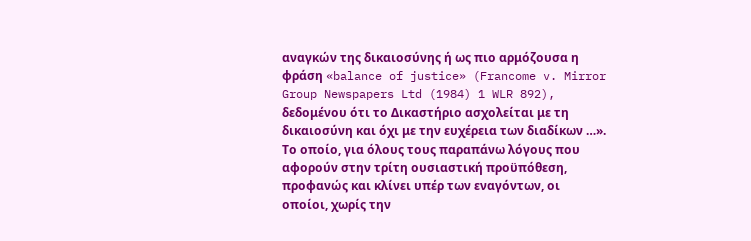αναγκών της δικαιοσύνης ή ως πιο αρμόζουσα η φράση «balance of justice» (Francome v. Mirror Group Newspapers Ltd (1984) 1 WLR 892), δεδομένου ότι το Δικαστήριο ασχολείται με τη δικαιοσύνη και όχι με την ευχέρεια των διαδίκων …». Το οποίο, για όλους τους παραπάνω λόγους που αφορούν στην τρίτη ουσιαστική προϋπόθεση, προφανώς και κλίνει υπέρ των εναγόντων, οι οποίοι, χωρίς την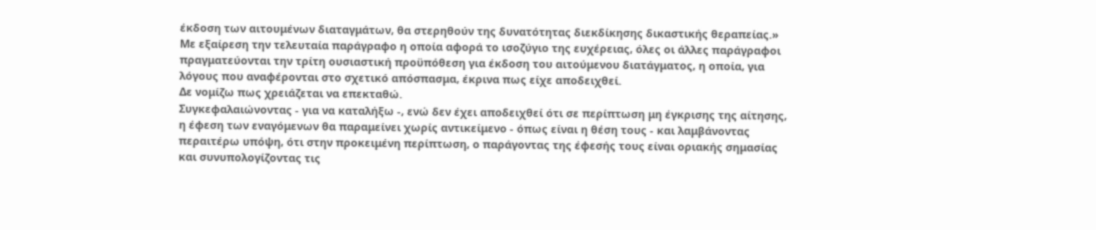έκδοση των αιτουμένων διαταγμάτων, θα στερηθούν της δυνατότητας διεκδίκησης δικαστικής θεραπείας.»
Με εξαίρεση την τελευταία παράγραφο η οποία αφορά το ισοζύγιο της ευχέρειας, όλες οι άλλες παράγραφοι πραγματεύονται την τρίτη ουσιαστική προϋπόθεση για έκδοση του αιτούμενου διατάγματος, η οποία, για λόγους που αναφέρονται στο σχετικό απόσπασμα, έκρινα πως είχε αποδειχθεί.
Δε νομίζω πως χρειάζεται να επεκταθώ.
Συγκεφαλαιώνοντας - για να καταλήξω -, ενώ δεν έχει αποδειχθεί ότι σε περίπτωση μη έγκρισης της αίτησης, η έφεση των εναγόμενων θα παραμείνει χωρίς αντικείμενο - όπως είναι η θέση τους - και λαμβάνοντας περαιτέρω υπόψη, ότι στην προκειμένη περίπτωση, ο παράγοντας της έφεσής τους είναι οριακής σημασίας και συνυπολογίζοντας τις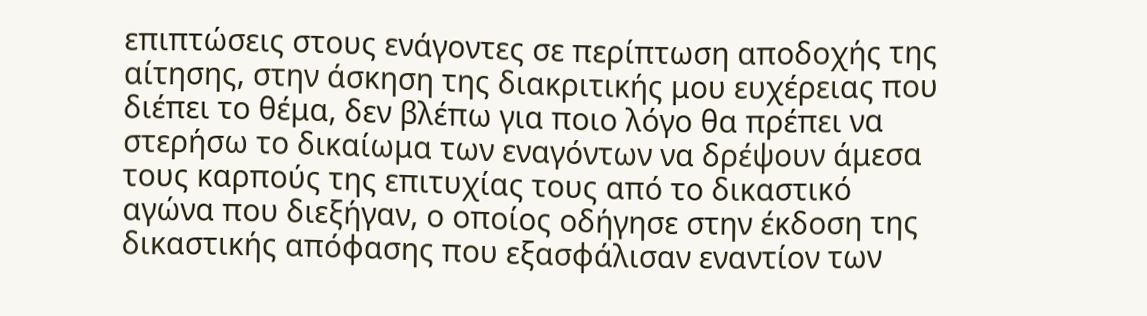επιπτώσεις στους ενάγοντες σε περίπτωση αποδοχής της αίτησης, στην άσκηση της διακριτικής μου ευχέρειας που διέπει το θέμα, δεν βλέπω για ποιο λόγο θα πρέπει να στερήσω το δικαίωμα των εναγόντων να δρέψουν άμεσα τους καρπούς της επιτυχίας τους από το δικαστικό αγώνα που διεξήγαν, ο οποίος οδήγησε στην έκδοση της δικαστικής απόφασης που εξασφάλισαν εναντίον των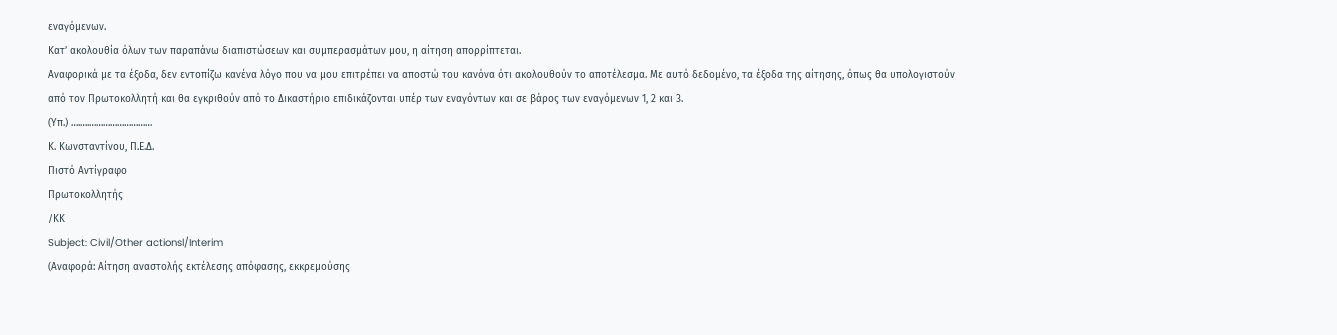εναγόμενων.
Κατ’ ακολουθία όλων των παραπάνω διαπιστώσεων και συμπερασμάτων μου, η αίτηση απορρίπτεται.
Αναφορικά με τα έξοδα, δεν εντοπίζω κανένα λόγο που να μου επιτρέπει να αποστώ του κανόνα ότι ακολουθούν το αποτέλεσμα. Με αυτό δεδομένο, τα έξοδα της αίτησης, όπως θα υπολογιστούν από τον Πρωτοκολλητή και θα εγκριθούν από το Δικαστήριο επιδικάζονται υπέρ των εναγόντων και σε βάρος των εναγόμενων 1, 2 και 3.
(Υπ.) ….….………………………
Κ. Κωνσταντίνου, Π.Ε.Δ.
Πιστό Αντίγραφο
Πρωτοκολλητής
/ΚΚ
Subject: Civil/Other actionsl/Interim
(Αναφορά: Αίτηση αναστολής εκτέλεσης απόφασης, εκκρεμούσης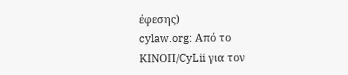έφεσης)
cylaw.org: Από το ΚΙΝOΠ/CyLii για τον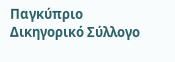Παγκύπριο Δικηγορικό Σύλλογο